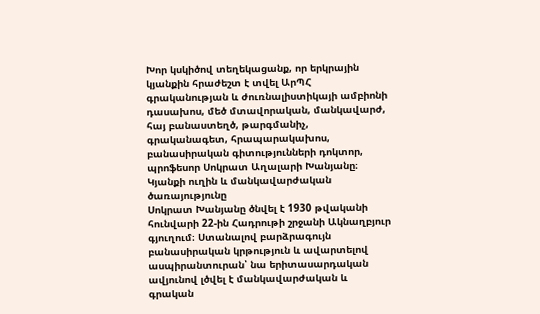Խոր կսկիծով տեղեկացանք, որ երկրային կյանքին հրաժեշտ է տվել ԱրՊՀ գրականության և ժուռնալիստիկայի ամբիոնի դասախոս, մեծ մտավորական, մանկավարժ, հայ բանաստեղծ, թարգմանիչ, գրականագետ, հրապարակախոս, բանասիրական գիտությունների դոկտոր, պրոֆեսոր Սոկրատ Աղալարի Խանյանը։
Կյանքի ուղին և մանկավարժական ծառայությունը
Սոկրատ Խանյանը ծնվել է 1930 թվականի հունվարի 22-ին Հադրութի շրջանի Ակնաղբյուր գյուղում։ Ստանալով բարձրագույն բանասիրական կրթություն և ավարտելով ասպիրանտուրան՝ նա երիտասարդական ավյունով լծվել է մանկավարժական և գրական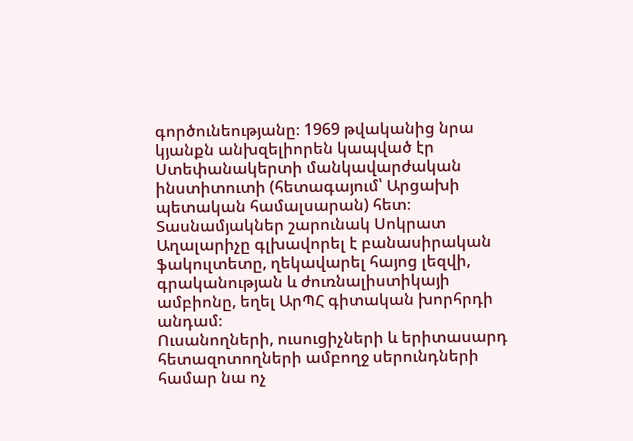գործունեությանը։ 1969 թվականից նրա կյանքն անխզելիորեն կապված էր Ստեփանակերտի մանկավարժական ինստիտուտի (հետագայում՝ Արցախի պետական համալսարան) հետ։ Տասնամյակներ շարունակ Սոկրատ Աղալարիչը գլխավորել է բանասիրական ֆակուլտետը, ղեկավարել հայոց լեզվի, գրականության և ժուռնալիստիկայի ամբիոնը, եղել ԱրՊՀ գիտական խորհրդի անդամ։
Ուսանողների, ուսուցիչների և երիտասարդ հետազոտողների ամբողջ սերունդների համար նա ոչ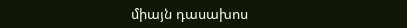միայն դասախոս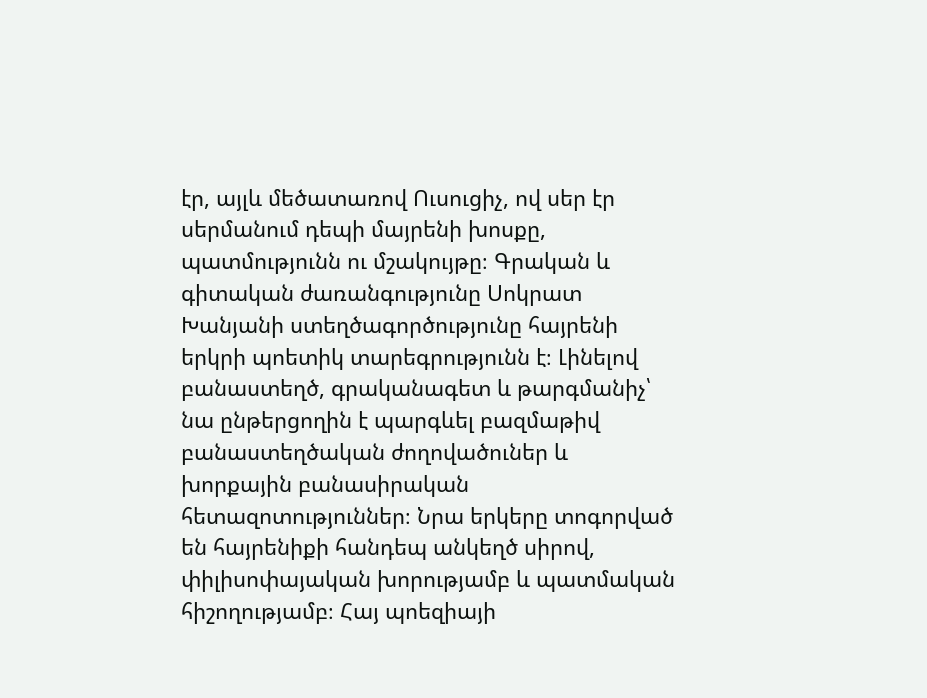էր, այլև մեծատառով Ուսուցիչ, ով սեր էր սերմանում դեպի մայրենի խոսքը, պատմությունն ու մշակույթը։ Գրական և գիտական ժառանգությունը Սոկրատ Խանյանի ստեղծագործությունը հայրենի երկրի պոետիկ տարեգրությունն է։ Լինելով բանաստեղծ, գրականագետ և թարգմանիչ՝ նա ընթերցողին է պարգևել բազմաթիվ բանաստեղծական ժողովածուներ և խորքային բանասիրական հետազոտություններ։ Նրա երկերը տոգորված են հայրենիքի հանդեպ անկեղծ սիրով, փիլիսոփայական խորությամբ և պատմական հիշողությամբ։ Հայ պոեզիայի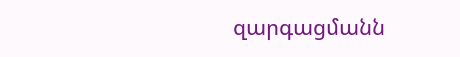զարգացմանն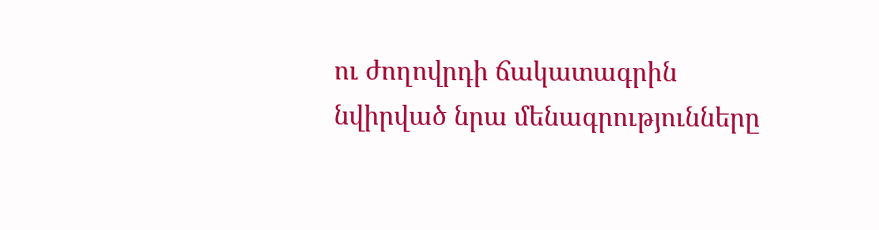ու ժողովրդի ճակատագրին նվիրված նրա մենագրությունները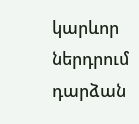կարևոր ներդրում դարձան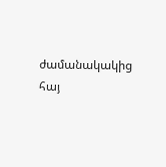ժամանակակից հայ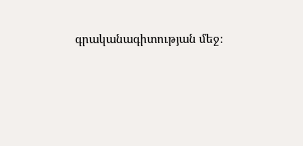գրականագիտության մեջ։